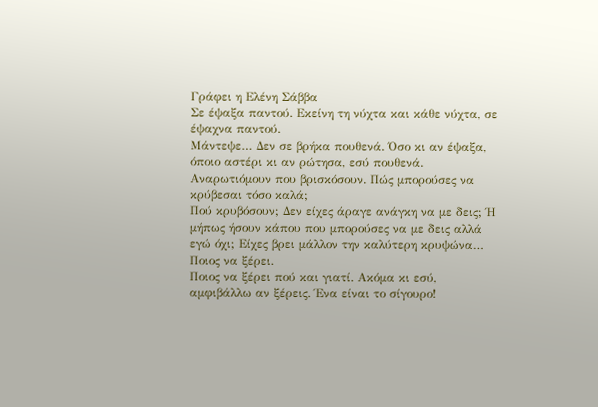Γράφει η Ελένη Σάββα
Σε έψαξα παντού. Εκείνη τη νύχτα και κάθε νύχτα, σε έψαχνα παντού.
Μάντεψε… Δεν σε βρήκα πουθενά. Όσο κι αν έψαξα, όποιο αστέρι κι αν ρώτησα, εσύ πουθενά.
Αναρωτιόμουν που βρισκόσουν. Πώς μπορούσες να κρύβεσαι τόσο καλά;
Πού κρυβόσουν; Δεν είχες άραγε ανάγκη να με δεις; Ή μήπως ήσουν κάπου που μπορούσες να με δεις αλλά εγώ όχι; Είχες βρει μάλλον την καλύτερη κρυψώνα… Ποιος να ξέρει.
Ποιος να ξέρει πού και γιατί. Ακόμα κι εσύ, αμφιβάλλω αν ξέρεις. Ένα είναι το σίγουρο!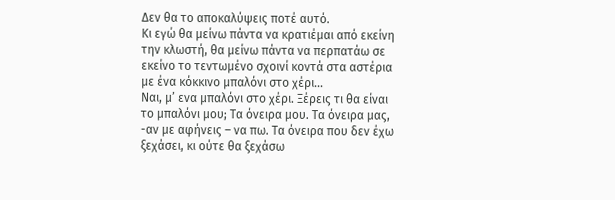Δεν θα το αποκαλύψεις ποτέ αυτό.
Κι εγώ θα μείνω πάντα να κρατιέμαι από εκείνη την κλωστή, θα μείνω πάντα να περπατάω σε εκείνο το τεντωμένο σχοινί κοντά στα αστέρια με ένα κόκκινο μπαλόνι στο χέρι…
Ναι, μ’ ενα μπαλόνι στο χέρι. Ξέρεις τι θα είναι το μπαλόνι μου; Τα όνειρα μου. Τα όνειρα μας, -αν με αφήνεις – να πω. Τα όνειρα που δεν έχω ξεχάσει, κι ούτε θα ξεχάσω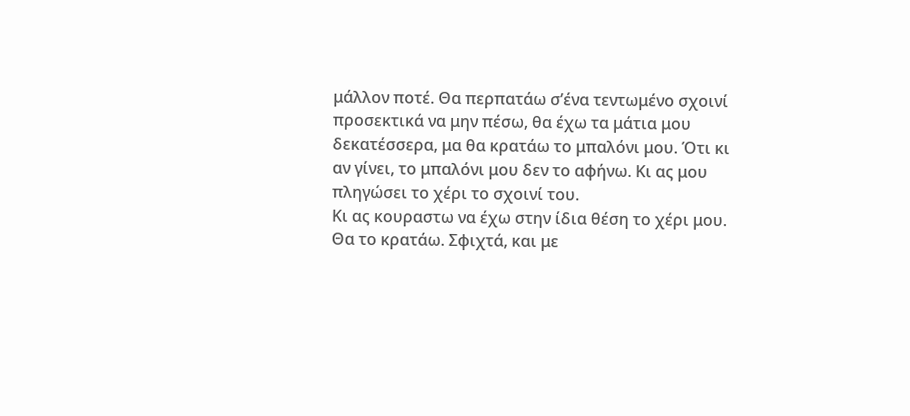μάλλον ποτέ. Θα περπατάω σ’ένα τεντωμένο σχοινί προσεκτικά να μην πέσω, θα έχω τα μάτια μου δεκατέσσερα, μα θα κρατάω το μπαλόνι μου. Ότι κι αν γίνει, το μπαλόνι μου δεν το αφήνω. Κι ας μου πληγώσει το χέρι το σχοινί του.
Κι ας κουραστω να έχω στην ίδια θέση το χέρι μου. Θα το κρατάω. Σφιχτά, και με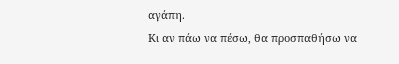αγάπη.
Κι αν πάω να πέσω, θα προσπαθήσω να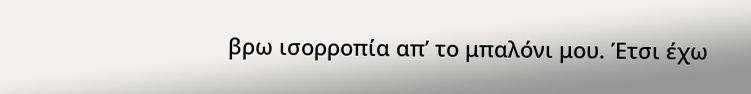βρω ισορροπία απ’ το μπαλόνι μου. Έτσι έχω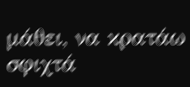μάθει, να κρατάω σφιχτά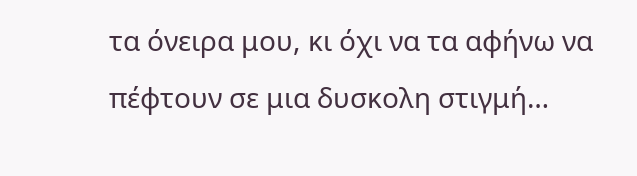τα όνειρα μου, κι όχι να τα αφήνω να πέφτουν σε μια δυσκολη στιγμή…